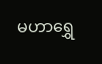မဟာရွှေ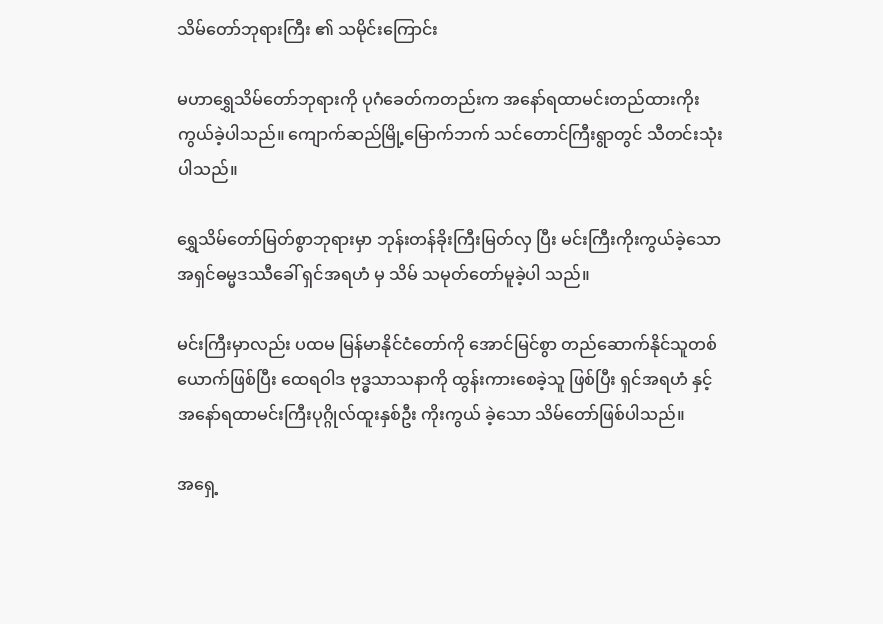သိမ်တော်ဘုရားကြီး ၏ သမိုင်းကြောင်း

မဟာရွှေသိမ်တော်ဘုရားကို ပုဂံခေတ်ကတည်းက အနော်ရထာမင်းတည်ထားကိုးကွယ်ခဲ့ပါသည်။ ကျောက်ဆည်မြို့မြောက်ဘက် သင်တောင်ကြီးရွာတွင် သီတင်းသုံးပါသည်။

ရွှေသိမ်တော်မြတ်စွာဘုရားမှာ ဘုန်းတန်ခိုးကြီးမြတ်လှ ပြီး မင်းကြီးကိုးကွယ်ခဲ့သော အရှင်ဓမ္မဒဿီခေါ် ရှင်အရဟံ မှ သိမ် သမုတ်တော်မူခဲ့ပါ သည်။

မင်းကြီးမှာလည်း ပထမ မြန်မာနိုင်ငံတော်ကို အောင်မြင်စွာ တည်ဆောက်နိုင်သူတစ်ယောက်ဖြစ်ပြီး ထေရဝါဒ ဗုဒ္ဓသာသနာကို ထွန်းကားစေခဲ့သူ ဖြစ်ပြီး ရှင်အရဟံ နှင့် အနော်ရထာမင်းကြီးပုဂ္ဂိုလ်ထူးနှစ်ဦး ကိုးကွယ် ခဲ့သော သိမ်တော်ဖြစ်ပါသည်။

အရှေ့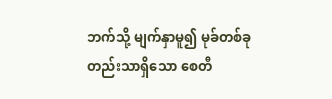ဘက်သို့ မျက်နှာမူ၍ မုခ်တစ်ခုတည်းသာရှိသော စေတီ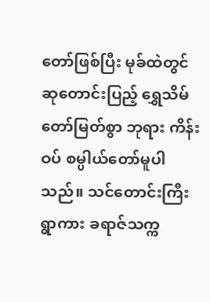တော်ဖြစ်ပြီး မုခ်ထဲတွင်ဆုတောင်းပြည့် ရွှေသိမ်တော်မြတ်စွာ ဘုရား ကိန်းဝပ် စမ္ပါယ်တော်မူပါသည်။ သင်တောင်းကြီးရွာကား ခရာဇ်သက္က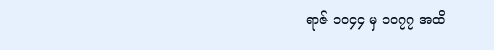ရာဇ် ၁၀၄၄ မှ ၁၀၇၇ အထိ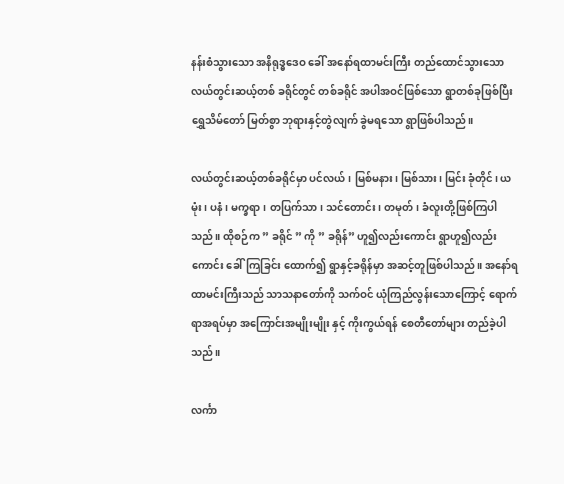နန်းစံသွားသော အနိရုဒ္ဓဒေဝ ခေါ် အနော်ရထာမင်းကြီး တည်ထောင်သွားသော လယ်တွင်းဆယ့်တစ် ခရိုင်တွင် တစ်ခရိုင် အပါအဝင်ဖြစ်သော ရွာတစ်ခုဖြစ်ပြီး ရွှေသိမ်တော် မြတ်စွာ ဘုရားနှင့်တွဲလျက် ခွဲမရသော ရွာဖြစ်ပါသည်။

လယ်တွင်းဆယ့်တစ်ခရိုင်မှာ ပင်လယ်၊ မြစ်မနား၊ မြစ်သား၊ မြင်း ခုံတိုင်၊ ယမုံး၊ ပနံ၊ မက္ခရာ၊ တပြက်သာ၊ သင်တောင်း၊ တမုတ်၊ ခံလူးတို့ဖြစ်ကြပါသည်။ ထိုစဉ်က ” ခရိုင် ” ကို ” ခရိုန်” ဟူ၍လည်းကောင်း ရွာဟူ၍လည်းကောင်း ခေါ်ကြခြင်း ထောက်၍ ရွာနှင့်ခရိုန်မှာ အဆင့်တူဖြစ်ပါသည်။ အနော်ရထာမင်းကြီးသည် သာသနာတော်ကို သက်ဝင် ယုံကြည်လွန်းသောကြောင့် ရောက်ရာအရပ်မှာ အကြောင်းအမျိုးမျိုး နှင့် ကိုးကွယ်ရန် စေတီတော်များ တည်ခဲ့ပါသည်။

လင်္ကာ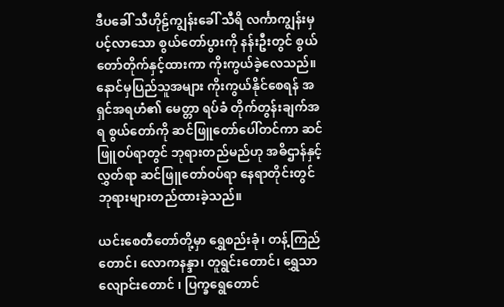ဒီပခေါ် သီဟိုဠ်ကျွန်းခေါ် သီရိ လင်္ကာကျွန်းမှ ပင့်လာသော စွယ်တော်ပွားကို နန်းဦးတွင် စွယ်တော်တိုက်နှင့်ထားကာ ကိုးကွယ်ခဲ့လေသည်။ နောင်မှပြည်သူအများ ကိုးကွယ်နိုင်စေရန် အရှင်အရဟံ၏ မေတ္တာ ရပ်ခံ တိုက်တွန်းချက်အရ စွယ်တော်ကို ဆင်ဖြူတော်ပေါ်တင်ကာ ဆင်ဖြူဝပ်ရာတွင် ဘုရားတည်မည်ဟု အဓိဌာန်နှင့်လွှတ်ရာ ဆင်ဖြူတော်ဝပ်ရာ နေရာတိုင်းတွင် ဘုရားများတည်ထားခဲ့သည်။

ယင်းစေတီတော်တို့မှာ ရွှေစည်းခုံ၊ တန့်ကြည်တောင်၊ လောကနန္ဒာ၊ တူရွင်းတောင်၊ ရွှေသာလျောင်းတောင် ၊ ပြက္ခရွေတောင်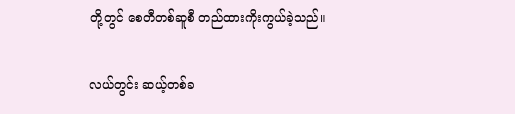တို့တွင် စေတီတစ်ဆူစီ တည်ထားကိုးကွယ်ခဲ့သည်။

လယ်တွင်း ဆယ့်တစ်ခ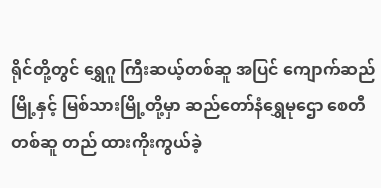ရိုင်တို့တွင် ရွှေဂူ ကြီးဆယ့်တစ်ဆူ အပြင် ကျောက်ဆည်မြို့နှင့် မြစ်သားမြို့တို့မှာ ဆည်တော်နံရွှေမုဌော စေတီတစ်ဆူ တည် ထားကိုးကွယ်ခဲ့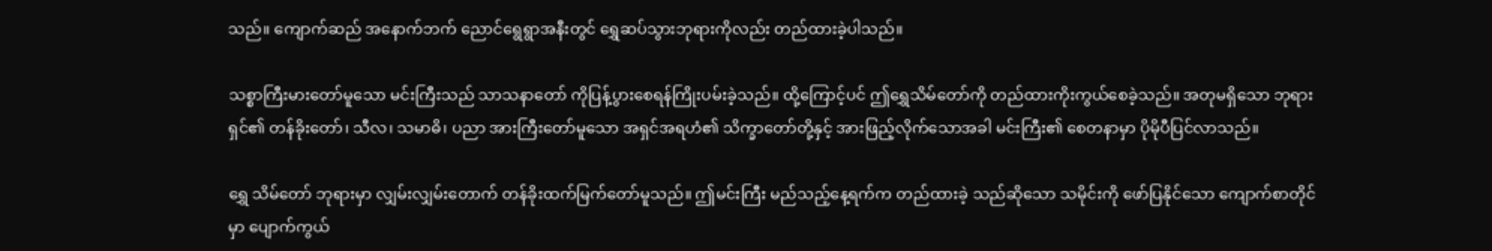သည်။ ကျောက်ဆည် အနောက်ဘက် ညောင်ရွေရွာအနီးတွင် ရွှေဆပ်သွားဘုရားကိုလည်း တည်ထားခဲ့ပါသည်။

သစ္စာကြီးမားတော်မူသော မင်းကြီးသည် သာသနာတော် ကိုပြန့်ပွားစေရန်ကြိုးပမ်းခဲ့သည်။ ထို့ကြောင့်ပင် ဤရွှေသိမ်တော်ကို တည်ထားကိုးကွယ်စေခဲ့သည်။ အတုမရှိသော ဘုရားရှင်၏ တန်ခိုးတော်၊ သီလ၊ သမာဓိ၊ ပညာ အားကြီးတော်မူသော အရှင်အရဟံ၏ သိက္ခာတော်တို့နှင့် အားဖြည့်လိုက်သောအခါ မင်းကြီး၏ စေတနာမှာ ပိုမိုပီပြင်လာသည်။

ရွှေ သိမ်တော် ဘုရားမှာ လျှမ်းလျှမ်းတောက် တန်ခိုးထက်မြက်တော်မူသည်။ ဤမင်းကြီး မည်သည့်နေ့ရက်က တည်ထားခဲ့ သည်ဆိုသော သမိုင်းကို ဖော်ပြနိုင်သော ကျောက်စာတိုင်မှာ ပျောက်ကွယ်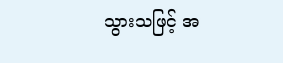သွားသဖြင့် အ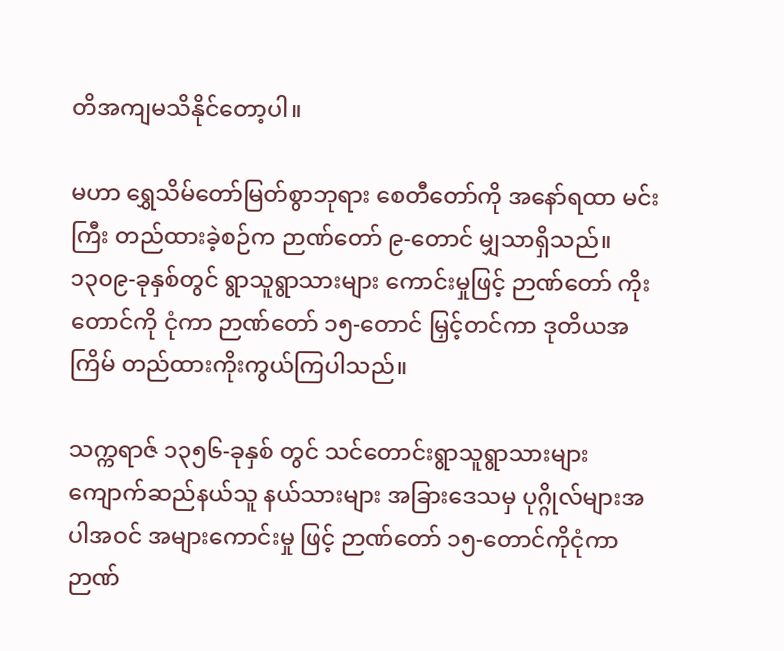တိအကျမသိနိုင်တော့ပါ။

မဟာ ရွှေသိမ်တော်မြတ်စွာဘုရား စေတီတော်ကို အနော်ရထာ မင်းကြီး တည်ထားခဲ့စဉ်က ဉာဏ်တော် ၉-တောင် မျှသာရှိသည်။ ၁၃၀၉-ခုနှစ်တွင် ရွာသူရွာသားများ ကောင်းမှုဖြင့် ဉာဏ်တော် ကိုးတောင်ကို ငုံကာ ဉာဏ်တော် ၁၅-တောင် မြှင့်တင်ကာ ဒုတိယအကြိမ် တည်ထားကိုးကွယ်ကြပါသည်။

သက္ကရာဇ် ၁၃၅၆-ခုနှစ် တွင် သင်တောင်းရွာသူရွာသားများ ကျောက်ဆည်နယ်သူ နယ်သားများ အခြားဒေသမှ ပုဂ္ဂိုလ်များအပါအဝင် အများကောင်းမှု ဖြင့် ဉာဏ်တော် ၁၅-တောင်ကိုငုံကာ ဉာဏ်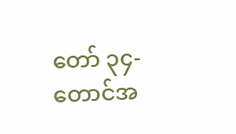တော် ၃၄-တောင်အ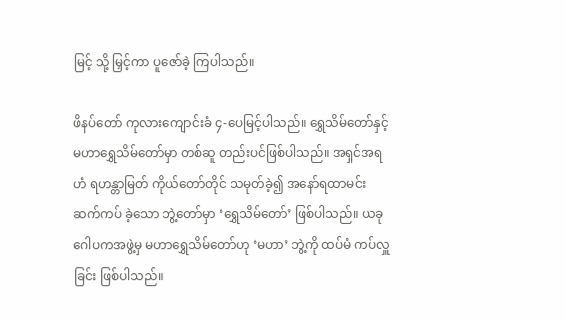မြင့် သို့ မြှင့်ကာ ပူဇော်ခဲ့ ကြပါသည်။

ဖိနပ်တော် ကုလားကျောင်းခံ ၄-ပေမြင့်ပါသည်။ ရွှေသိမ်တော်နှင့် မဟာရွှေသိမ်တော်မှာ တစ်ဆူ တည်းပင်ဖြစ်ပါသည်။ အရှင်အရဟံ ရဟန္တာမြတ် ကိုယ်တော်တိုင် သမုတ်ခဲ့၍ အနော်ရထာမင်း ဆက်ကပ် ခဲ့သော ဘွဲ့တော်မှာ ‘ရွှေသိမ်တော်’ ဖြစ်ပါသည်။ ယခု ဂေါပကအဖွဲ့မှ မဟာရွှေသိမ်တော်ဟု ‘မဟာ’ ဘွဲ့ကို ထပ်မံ ကပ်လှူခြင်း ဖြစ်ပါသည်။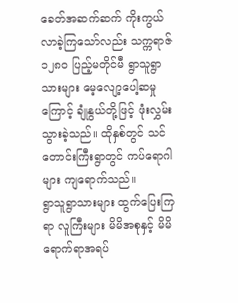ခေတ်အဆက်ဆက် ကိုးကွယ်လာခဲ့ကြသော်လည်း သက္ကရာဇ် ၁၂၈၀ ပြည့်မတိုင်မီ ရွာသူရွာသားများ မေ့လျော့ပေါ့ဆမှုကြောင့် ချုံနွယ်တို့ဖြင့် ဖုံးလွှမ်းသွားခဲ့သည်။ ထိုနှစ်တွင် သင်တောင်းကြီးရွာတွင် ကပ်ရောဂါများ ကျရောက်သည်။
ရွာသူရွာသားများ ထွက်ပြေးကြရာ လူကြီးများ မိမိအစုနှင့် မိမိ ရောက်ရာအရပ်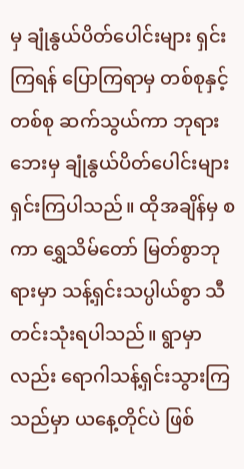မှ ချုံနွယ်ပိတ်ပေါင်းများ ရှင်းကြရန် ပြောကြရာမှ တစ်စုနှင့်တစ်စု ဆက်သွယ်ကာ ဘုရားဘေးမှ ချုံနွယ်ပိတ်ပေါင်းများ ရှင်းကြပါသည်။ ထိုအချိန်မှ စကာ ရွှေသိမ်တော် မြတ်စွာဘုရားမှာ သန့်ရှင်းသပ္ပါယ်စွာ သီတင်းသုံးရပါသည်။ ရွာမှာလည်း ရောဂါသန့်ရှင်းသွားကြသည်မှာ ယနေ့တိုင်ပဲ ဖြစ်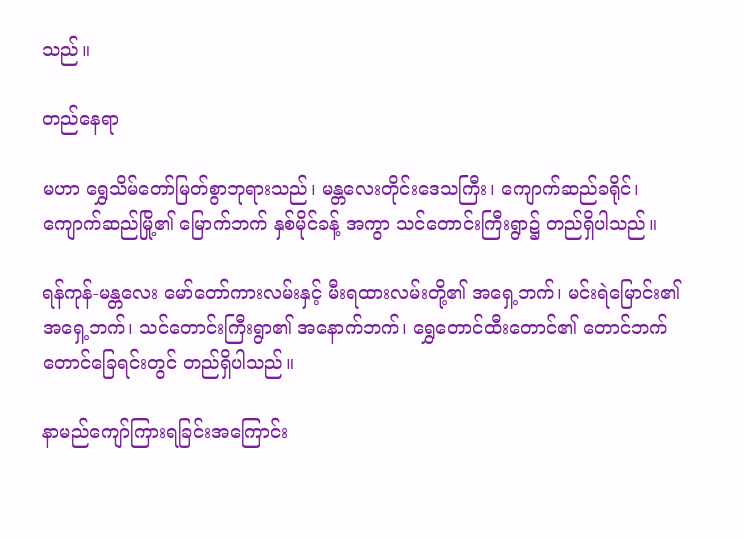သည်။

တည်နေရာ

မဟာ ရွှေသိမ်တော်မြတ်စွာဘုရားသည်၊ မန္တလေးတိုင်းဒေသကြီး၊ ကျောက်ဆည်ခရိုင်၊ ကျောက်ဆည်မြို့၏ မြောက်ဘက် နှစ်မိုင်ခန့် အကွာ သင်တောင်းကြီးရွာ၌ တည်ရှိပါသည်။

ရန်ကုန်-မန္တလေး မော်တော်ကားလမ်းနှင့် မီးရထားလမ်းတို့၏ အရှေ့ဘက်၊ မင်းရဲမြောင်း၏ အရှေ့ဘက်၊ သင်တောင်းကြီးရွာ၏ အနောက်ဘက်၊ ရွှေတောင်ထီးတောင်၏ တောင်ဘက် တောင်ခြေရင်းတွင် တည်ရှိပါသည်။

နာမည်ကျော်ကြားရခြင်းအကြောင်း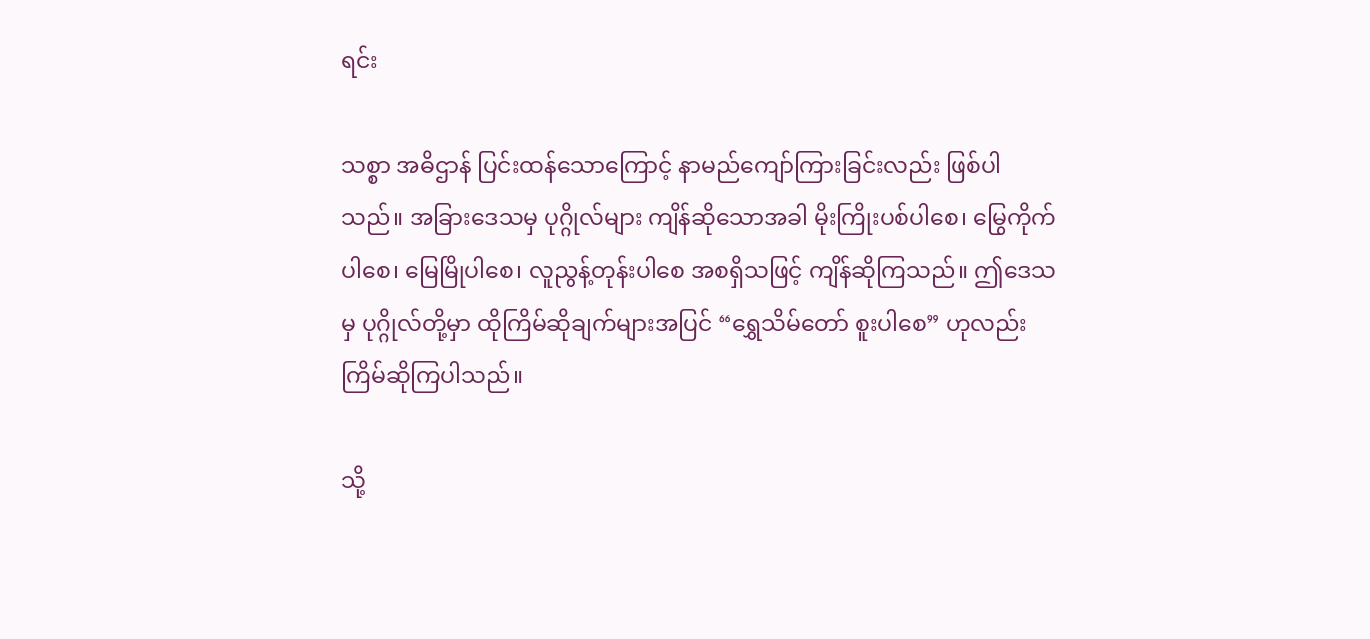ရင်း

သစ္စာ အဓိဌာန် ပြင်းထန်သောကြောင့် နာမည်ကျော်ကြားခြင်းလည်း ဖြစ်ပါသည်။ အခြားဒေသမှ ပုဂ္ဂိုလ်များ ကျိန်ဆိုသောအခါ မိုးကြိုးပစ်ပါစေ၊ မြွေကိုက်ပါစေ၊ မြေမြိုပါစေ၊ လူညွန့်တုန်းပါစေ အစရှိသဖြင့် ကျိန်ဆိုကြသည်။ ဤဒေသမှ ပုဂ္ဂိုလ်တို့မှာ ထိုကြိမ်ဆိုချက်များအပြင် “ရွှေသိမ်တော် စူးပါစေ” ဟုလည်း ကြိမ်ဆိုကြပါသည်။

သို့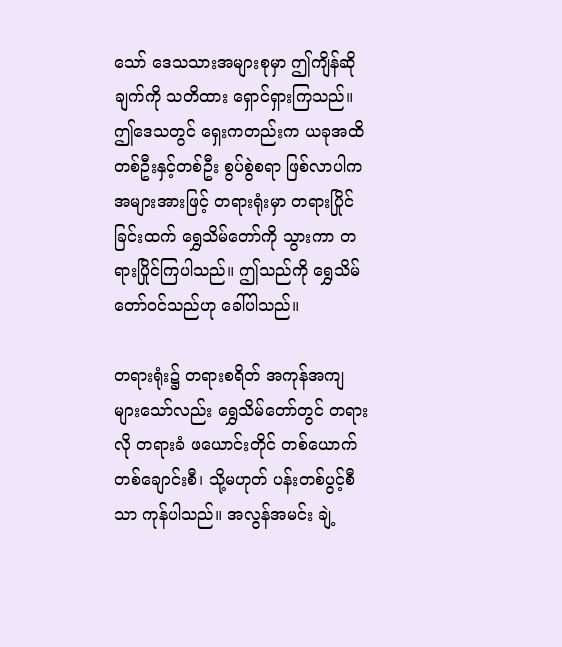သော် ဒေသသားအများစုမှာ ဤကျိန်ဆိုချက်ကို သတိထား ရှောင်ရှားကြသည်။ ဤဒေသတွင် ရှေးကတည်းက ယခုအထိ တစ်ဦးနှင့်တစ်ဦး စွပ်စွဲစရာ ဖြစ်လာပါက အများအားဖြင့် တရားရုံးမှာ တရားပြိုင်ခြင်းထက် ရွှေသိမ်တော်ကို သွားကာ တရားပြိုင်ကြပါသည်။ ဤသည်ကို ရွှေသိမ်တော်ဝင်သည်ဟု ခေါ်ပါသည်။

တရားရုံး၌ တရားစရိတ် အကုန်အကျ များသော်လည်း ရွှေသိမ်တော်တွင် တရားလို တရားခံ ဖယောင်းတိုင် တစ်ယောက်တစ်ချောင်းစီ၊ သို့မဟုတ် ပန်းတစ်ပွင့်စီသာ ကုန်ပါသည်။ အလွန်အမင်း ချဲ့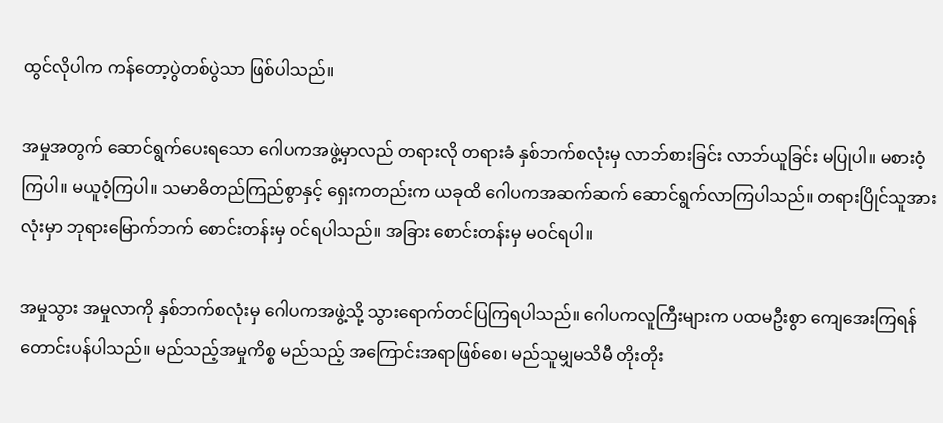ထွင်လိုပါက ကန်တော့ပွဲတစ်ပွဲသာ ဖြစ်ပါသည်။

အမှုအတွက် ဆောင်ရွက်ပေးရသော ဂေါပကအဖွဲ့မှာလည် တရားလို တရားခံ နှစ်ဘက်စလုံးမှ လာဘ်စားခြင်း လာဘ်ယူခြင်း မပြုပါ။ မစားဝံ့ကြပါ။ မယူဝံ့ကြပါ။ သမာဓိတည်ကြည်စွာနှင့် ရှေးကတည်းက ယခုထိ ဂေါပကအဆက်ဆက် ဆောင်ရွက်လာကြပါသည်။ တရားပြိုင်သူအားလုံးမှာ ဘုရားမြောက်ဘက် စောင်းတန်းမှ ၀င်ရပါသည်။ အခြား စောင်းတန်းမှ မဝင်ရပါ။

အမှုသွား အမှုလာကို နှစ်ဘက်စလုံးမှ ဂေါပကအဖွဲ့သို့ သွားရောက်တင်ပြကြရပါသည်။ ဂေါပကလူကြီးများက ပထမဦးစွာ ကျေအေးကြရန် တောင်းပန်ပါသည်။ မည်သည့်အမှုကိစ္စ မည်သည့် အကြောင်းအရာဖြစ်စေ၊ မည်သူမျှမသိမီ တိုးတိုး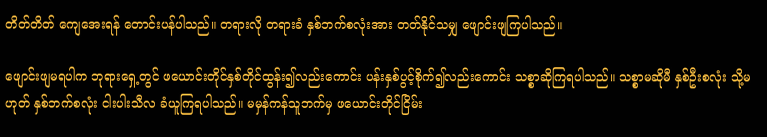တိတ်တိတ် ကျေအေးရန် တောင်းပန်ပါသည်။ တရားလို တရားခံ နှစ်ဘက်စလုံးအား တတ်နိုင်သမျှ ဖျောင်းဖျကြပါသည်။

ဖျောင်းဖျမရပါက ဘုရားရှေ့တွင် ဖယောင်းတိုင်နှစ်တိုင်ထွန်း၍လည်းကောင်း ပန်းနှစ်ပွင့်စိုက်၍လည်းကောင်း သစ္စာဆိုကြရပါသည်။ သစ္စာမဆိုမီ နှစ်ဦးစလုံး သို့မဟုတ် နှစ်ဘက်စလုံး ငါးပါးသီလ ခံယူကြရပါသည်။ မမှန်ကန်သူဘက်မှ ဖယောင်းတိုင်ငြိမ်း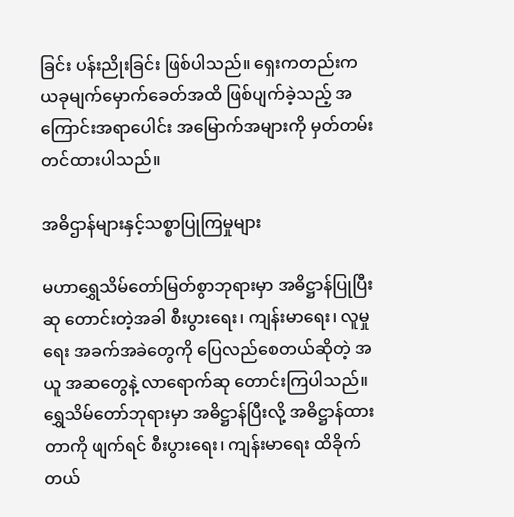ခြင်း ပန်းညိုးခြင်း ဖြစ်ပါသည်။ ရှေးကတည်းက ယခုမျက်မှောက်ခေတ်အထိ ဖြစ်ပျက်ခဲ့သည့် အကြောင်းအရာပေါင်း အမြောက်အများကို မှတ်တမ်းတင်ထားပါသည်။

အဓိဌာန်များနှင့်သစ္စာပြုကြမှုများ

မဟာရွှေသိမ်တော်မြတ်စွာဘုရားမှာ အဓိဋ္ဌာန်ပြုပြီး ဆု တောင်းတဲ့အခါ စီးပွားရေး၊ ကျန်းမာရေး၊ လူမှုရေး အခက်အခဲတွေကို ပြေလည်စေတယ်ဆိုတဲ့ အယူ အဆတွေနဲ့ လာရောက်ဆု တောင်းကြပါသည်။ ရွှေသိမ်တော်ဘုရားမှာ အဓိဋ္ဌာန်ပြီးလို့ အဓိဋ္ဌာန်ထားတာကို ဖျက်ရင် စီးပွားရေး၊ ကျန်းမာရေး ထိခိုက်တယ်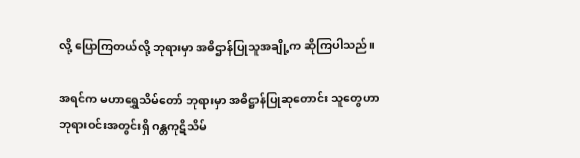လို့ ပြောကြတယ်လို့ ဘုရားမှာ အဓိဌာန်ပြုသူအချို့က ဆိုကြပါသည်။

အရင်က မဟာရွှေသိမ်တော် ဘုရားမှာ အဓိဋ္ဌာန်ပြုဆုတောင်း သူတွေဟာ ဘုရားဝင်းအတွင်းရှိ ဂန္တကုဋိသိမ်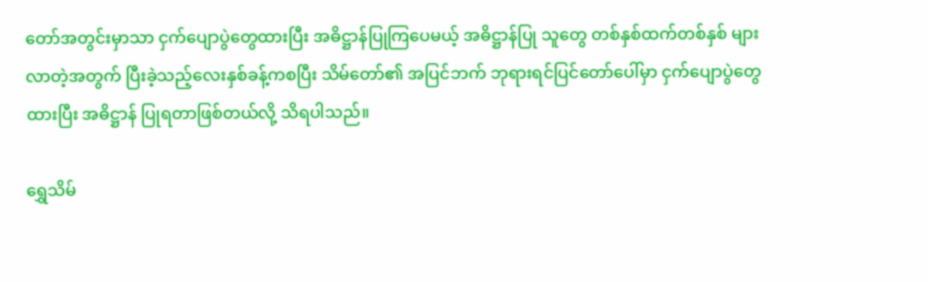တော်အတွင်းမှာသာ ငှက်ပျောပွဲတွေထားပြီး အဓိဋ္ဌာန်ပြုကြပေမယ့် အဓိဋ္ဌာန်ပြု သူတွေ တစ်နှစ်ထက်တစ်နှစ် များလာတဲ့အတွက် ပြီးခဲ့သည့်လေးနှစ်ခန့်ကစပြီး သိမ်တော်၏ အပြင်ဘက် ဘုရားရင်ပြင်တော်ပေါ်မှာ ငှက်ပျောပွဲတွေထားပြီး အဓိဋ္ဌာန် ပြုရတာဖြစ်တယ်လို့ သိရပါသည်။

ရွှေသိမ်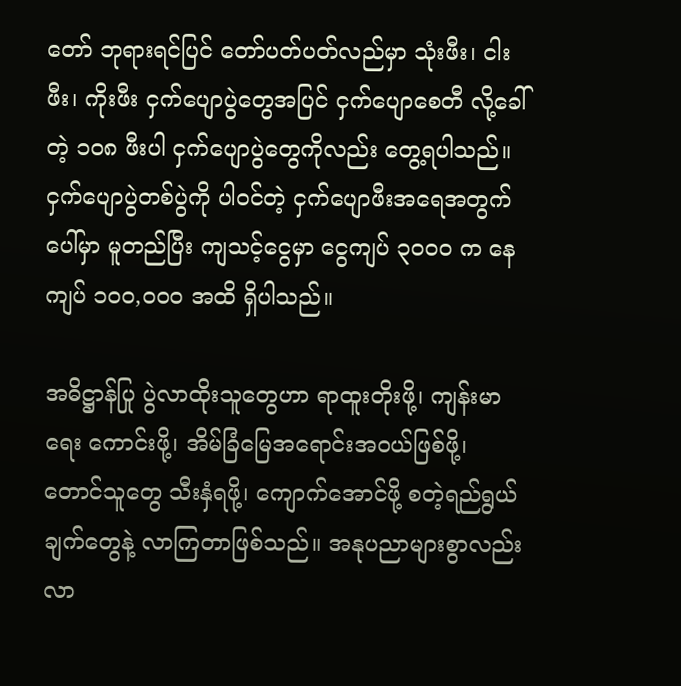တော် ဘုရားရင်ပြင် တော်ပတ်ပတ်လည်မှာ သုံးဖီး၊ ငါးဖီး၊ ကိုးဖီး ငှက်ပျောပွဲတွေအပြင် ငှက်ပျောစေတီ လို့ခေါ်တဲ့ ၁၀၈ ဖီးပါ ငှက်ပျောပွဲတွေကိုလည်း တွေ့ရပါသည်။ ငှက်ပျောပွဲတစ်ပွဲကို ပါဝင်တဲ့ ငှက်ပျောဖီးအရေအတွက်ပေါ်မှာ မူတည်ပြီး ကျသင့်ငွေမှာ ငွေကျပ် ၃၀ဝဝ က နေ ကျပ် ၁၀၀,ဝဝဝ အထိ ရှိပါသည်။

အဓိဋ္ဌာန်ပြု ပွဲလာထိုးသူတွေဟာ ရာထူးတိုးဖို့၊ ကျန်းမာရေး ကောင်းဖို့၊ အိမ်ခြံမြေအရောင်းအဝယ်ဖြစ်ဖို့၊ တောင်သူတွေ သီးနှံရဖို့၊ ကျောက်အောင်ဖို့ စတဲ့ရည်ရွယ် ချက်တွေနဲ့ လာကြတာဖြစ်သည်။ အနုပညာများစွာလည်း လာ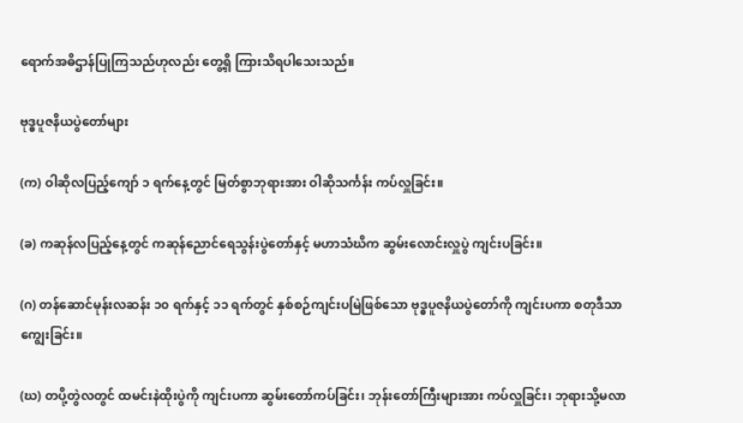ရောက်အဓိဌာန်ပြုကြသည်ဟုလည်း တွေ့ရှိ ကြားသိရပါသေးသည်။

ဗုဒ္ဓပူဇနိယပွဲတော်များ

(က) ဝါဆိုလပြည့်ကျော် ၁ ရက်နေ့တွင် မြတ်စွာဘုရားအား ဝါဆိုသင်္ကန်း ကပ်လှူခြင်း။

(ခ) ကဆုန်လပြည့်နေ့တွင် ကဆုန်ညောင်ရေသွန်းပွဲတော်နှင့် မဟာသံဃိက ဆွမ်းလောင်းလှူပွဲ ကျင်းပခြင်း။

(ဂ) တန်ဆောင်မုန်းလဆန်း ၁၀ ရက်နှင့် ၁၁ ရက်တွင် နှစ်စဉ်ကျင်းပမြဲဖြစ်သော ဗုဒ္ဓပူဇနိယပွဲတော်ကို ကျင်းပကာ စတုဒီသာ ကျွေးခြင်း။

(ဃ) တပို့တွဲလတွင် ထမင်းနဲထိုးပွဲကို ကျင်းပကာ ဆွမ်းတော်ကပ်ခြင်း၊ ဘုန်းတော်ကြီးများအား ကပ်လှူခြင်း၊ ဘုရားသို့မလာ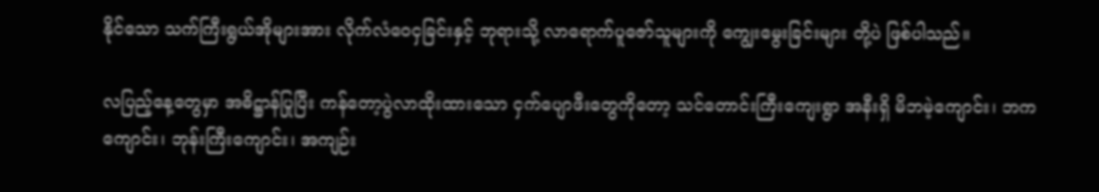နိုင်သော သက်ကြီးရွယ်အိုများအား လိုက်လံဝေငှခြင်းနှင့် ဘုရားသို့ လာရောက်ပူဇော်သူများကို ကျွေးမွေးခြင်းများ တို့ပဲ ဖြစ်ပါသည်။

လပြည့်နေ့တွေမှာ အဓိဋ္ဌာန်ပြုပြီး ကန်တော့ပွဲလာထိုးထားသော ငှက်ပျောဖီးတွေကိုတော့ သင်တောင်းကြီးကျေးရွာ အနီးရှိ မိဘမဲ့ကျောင်း၊ ဘက ကျောင်း၊ ဘုန်းကြီးကျောင်း၊ အကျဉ်း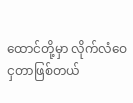ထောင်တို့မှာ လိုက်လံဝေ ငှတာဖြစ်တယ်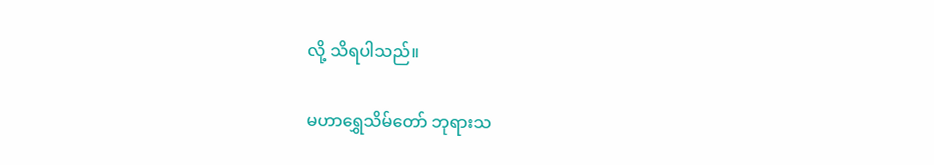လို့ သိရပါသည်။

မဟာရွှေသိမ်တော် ဘုရားသ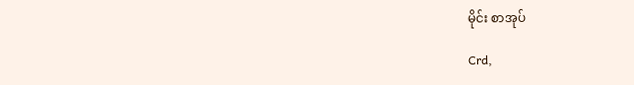မိုင်း စာအုပ်

Crd,